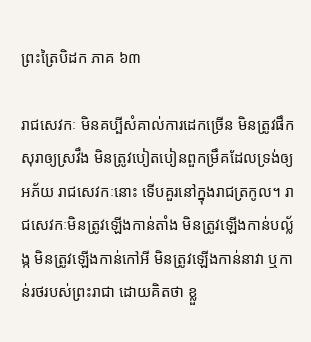ព្រះត្រៃបិដក ភាគ ៦៣

រាជសេវកៈ មិនគប្បីសំគាល់ការដេកច្រើន មិនត្រូវផឹកសុរាឲ្យស្រវឹង មិនត្រូវបៀតបៀនពួកម្រឹគដែលទ្រង់ឲ្យអភ័យ រាជសេវកៈនោះ ទើបគួរនៅក្នុងរាជត្រកូល។ រាជសេវកៈមិនត្រូវឡើងកាន់តាំង មិនត្រូវឡើងកាន់បល្ល័ង្ក មិនត្រូវឡើងកាន់កៅអី មិនត្រូវឡើងកាន់នាវា ឬកាន់រថរបស់ព្រះរាជា ដោយគិតថា ខ្លួ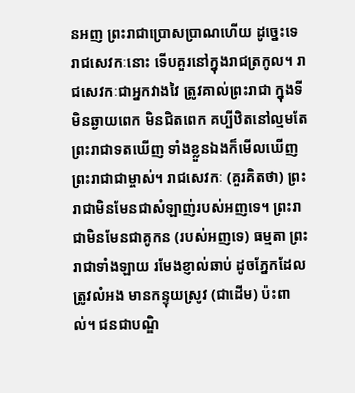នអញ ព្រះរាជាប្រោសប្រាណហើយ ដូច្នេះទេ រាជសេវកៈនោះ ទើបគួរនៅក្នុងរាជត្រកូល។ រាជសេវកៈជាអ្នកវាងវៃ ត្រូវគាល់ព្រះរាជា ក្នុងទីមិនឆ្ងាយពេក មិនជិតពេក គប្បីឋិតនៅល្មមតែព្រះរាជាទតឃើញ ទាំងខ្លួនឯងក៏មើលឃើញព្រះរាជាជាម្ចាស់។ រាជសេវកៈ (គួរគិតថា) ព្រះរាជាមិនមែនជាសំឡាញ់របស់អញទេ។ ព្រះរាជាមិនមែនជាគូកន (របស់អញទេ) ធម្មតា ព្រះរាជាទាំងឡាយ រមែងខ្ញាល់ឆាប់ ដូចភ្នែកដែលត្រូវលំអង មានកន្ទុយស្រូវ (ជាដើម) ប៉ះពាល់។ ជនជាបណ្ឌិ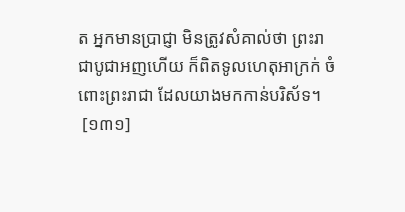ត អ្នកមានប្រាជ្ញា មិនត្រូវសំគាល់ថា ព្រះរាជាបូជាអញហើយ ក៏ពិតទូលហេតុអាក្រក់ ចំពោះព្រះរាជា ដែលយាងមកកាន់បរិស័ទ។
 [១៣១]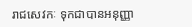រាជសេវកៈ ទុកជាបានអនុញ្ញា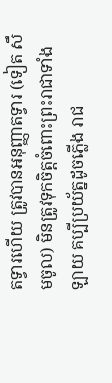តទ្វារហើយ ត្រូវបានអនុញ្ញាតទ្វារ (ទៀត សឹមចូល) មិនត្រូវទុកចិត្តចំពោះព្រះរាជាទាំងឡាយ គប្បីប្រយ័ត្នដូចភ្លើង រាជ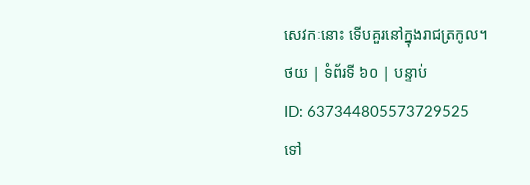សេវកៈនោះ ទើបគួរនៅក្នុងរាជត្រកូល។
ថយ | ទំព័រទី ៦០ | បន្ទាប់
ID: 637344805573729525
ទៅ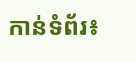កាន់ទំព័រ៖